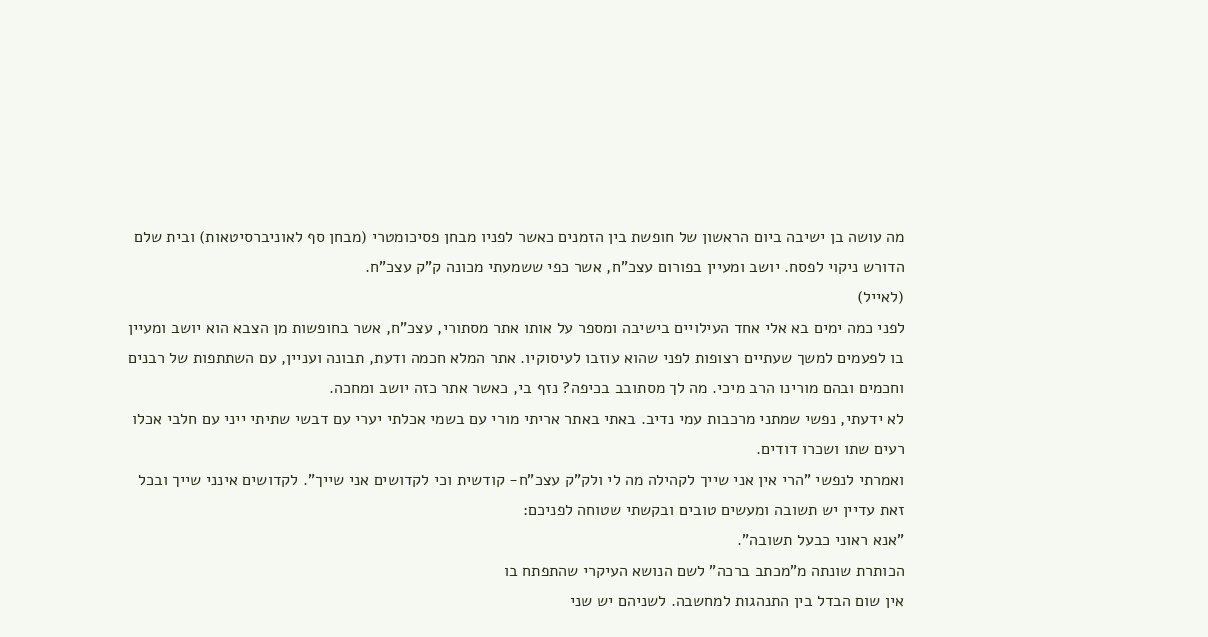מה עושה בן ישיבה ביום הראשון של חופשת בין הזמנים כאשר לפניו מבחן פסיכומטרי (מבחן סף לאוניברסיטאות) ובית שלם הדורש ניקוי לפסח. יושב ומעיין בפורום עצכ"ח, אשר כפי ששמעתי מכונה ק"ק עצכ"ח.
(לאייל)
לפני כמה ימים בא אלי אחד העילויים בישיבה ומספר על אותו אתר מסתורי, עצכ"ח, אשר בחופשות מן הצבא הוא יושב ומעיין בו לפעמים למשך שעתיים רצופות לפני שהוא עוזבו לעיסוקיו. אתר המלא חכמה ודעת, תבונה ועניין, עם השתתפות של רבנים וחכמים ובהם מורינו הרב מיכי. מה לך מסתובב בכיפה? נזף בי, כאשר אתר כזה יושב ומחכה.
לא ידעתי, נפשי שמתני מרכבות עמי נדיב. באתי באתר אריתי מורי עם בשמי אכלתי יערי עם דבשי שתיתי ייני עם חלבי אכלו רעים שתו ושכרו דודים.
ואמרתי לנפשי "הרי אין אני שייך לקהילה מה לי ולק"ק עצכ"ח- קודשית וכי לקדושים אני שייך". לקדושים אינני שייך ובכל זאת עדיין יש תשובה ומעשים טובים ובקשתי שטוחה לפניכם:
"אנא ראוני כבעל תשובה".
הכותרת שונתה מ"מכתב ברכה" לשם הנושא העיקרי שהתפתח בו
אין שום הבדל בין התנהגות למחשבה. לשניהם יש שני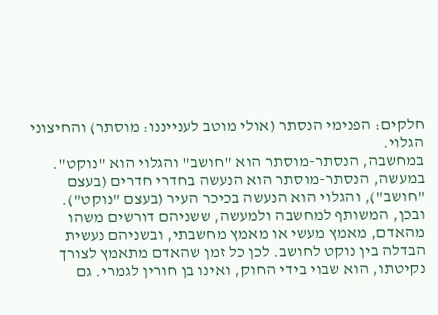חלקים: הפנימי הנסתר (אולי מוטב לענייננו: מוסתר) והחיצוני הגלוי.
במחשבה, הנסתר-מוסתר הוא "חושב" והגלוי הוא "נוקט".
במעשה, הנסתר-מוסתר הוא הנעשה בחדרי חדרים (בעצם "חושב"), והגלוי הוא הנעשה בכיכר העיר (בעצם "נוקט").
ובכן, המשותף למחשבה ולמעשה, ששניהם דורשים משהו מהאדם, מאמץ מעשי או מאמץ מחשבתי, ובשניהם נעשית הבדלה בין נוקט לחושב. לכן כל זמן שהאדם מתאמץ לצורך נקיטתו, הוא שבוי בידי החוק, ואינו בן חורין לגמרי. גם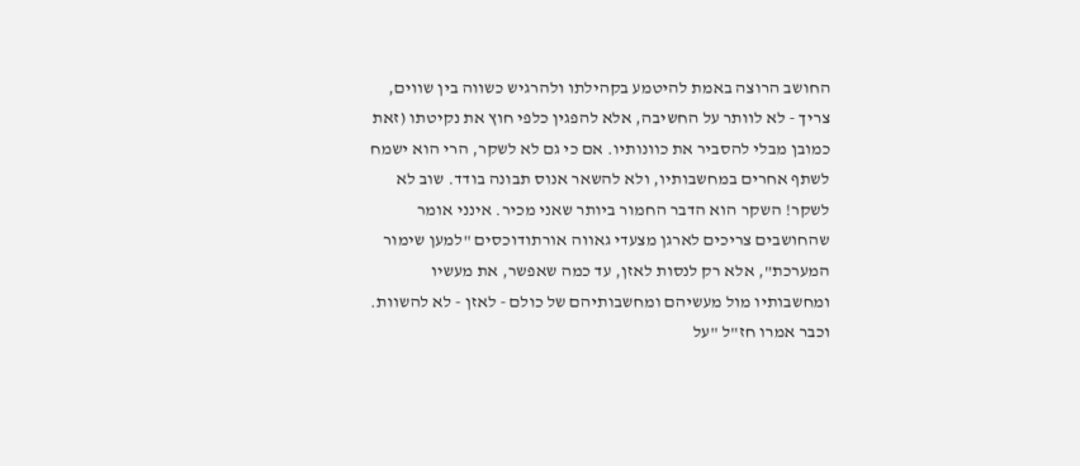החושב הרוצה באמת להיטמע בקהילתו ולהרגיש כשווה בין שווים, צריך - לא לוותר על החשיבה, אלא להפגין כלפי חוץ את נקיטתו (זאת כמובן מבלי להסביר את כוונותיו. אם כי גם לא לשקר, הרי הוא ישמח לשתף אחרים במחשבותיו, ולא להשאר אנוס תבונה בודד. שוב לא לשקר! השקר הוא הדבר החמור ביותר שאני מכיר. אינני אומר שהחושבים צריכים לארגן מצעדי גאווה אורתודוכסים "למען שימור המערכת", אלא רק לנסות לאזן, עד כמה שאפשר, את מעשיו ומחשבותיו מול מעשיהם ומחשבותיהם של כולם - לאזן - לא להשוות. וכבר אמרו חז"ל "על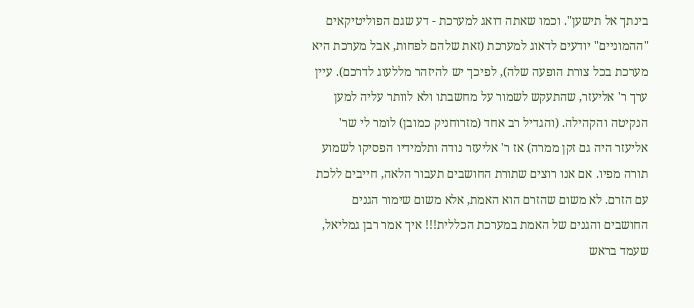בינתך אל תישען". וכמו שאתה דואג למערכת - דע שגם הפוליטיקאים "ההמוניים" יודעים לדאוג למערכת (זאת שלהם לפחות, אבל מערכת היא מערכת בכל צורת הופעה שלה), לפיכך יש להיזהר מללעוג לדרכם). עיין ערך ר' אליעזר, שהתעקש לשמור על מחשבתו ולא לוותר עליה למען הנקיטה והקהילה. (והגדיל רב אחד (מזרוחניק כמובן) לומר לי שר' אליעזר היה גם זקן ממרה) אז ר' אליעזר נודה ותלמידיו הפסיקו לשמוע תורה מפיו. אם אנו רוצים שתורת החושבים תעבור הלאה, חייבים ללכת עם הזרם. לא משום שהזרם הוא האמת, אלא משום שימור הגנים החושבים והגנים של האמת במערכת הכללית!!! איך אמר רבן גמליאל, שעמד בראש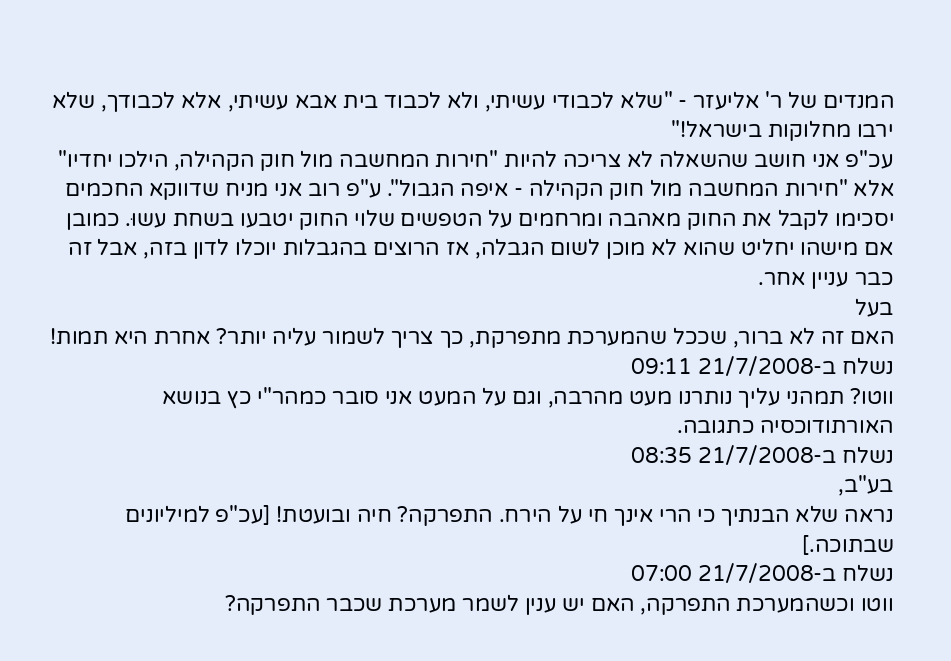המנדים של ר' אליעזר - "שלא לכבודי עשיתי, ולא לכבוד בית אבא עשיתי, אלא לכבודך, שלא ירבו מחלוקות בישראל!"
עכ"פ אני חושב שהשאלה לא צריכה להיות "חירות המחשבה מול חוק הקהילה, הילכו יחדיו" אלא "חירות המחשבה מול חוק הקהילה - איפה הגבול". ע"פ רוב אני מניח שדווקא החכמים יסכימו לקבל את החוק מאהבה ומרחמים על הטפשים שלוי החוק יטבעו בשחת עשוּ. כמובן אם מישהו יחליט שהוא לא מוכן לשום הגבלה, אז הרוצים בהגבלות יוכלו לדון בזה, אבל זה כבר עניין אחר.
בעל
האם זה לא ברור, שככל שהמערכת מתפרקת, כך צריך לשמור עליה יותר? אחרת היא תמות!
נשלח ב-21/7/2008 09:11
ווטו? תמהני עליך נותרנו מעט מהרבה, וגם על המעט אני סובר כמהר"י כץ בנושא האורתודוכסיה כתגובה.
נשלח ב-21/7/2008 08:35
בע"ב,
נראה שלא הבנתיך כי הרי אינך חי על הירח. התפרקה? חיה ובועטת! [עכ"פ למיליונים שבתוכה.]
נשלח ב-21/7/2008 07:00
ווטו וכשהמערכת התפרקה, האם יש ענין לשמר מערכת שכבר התפרקה?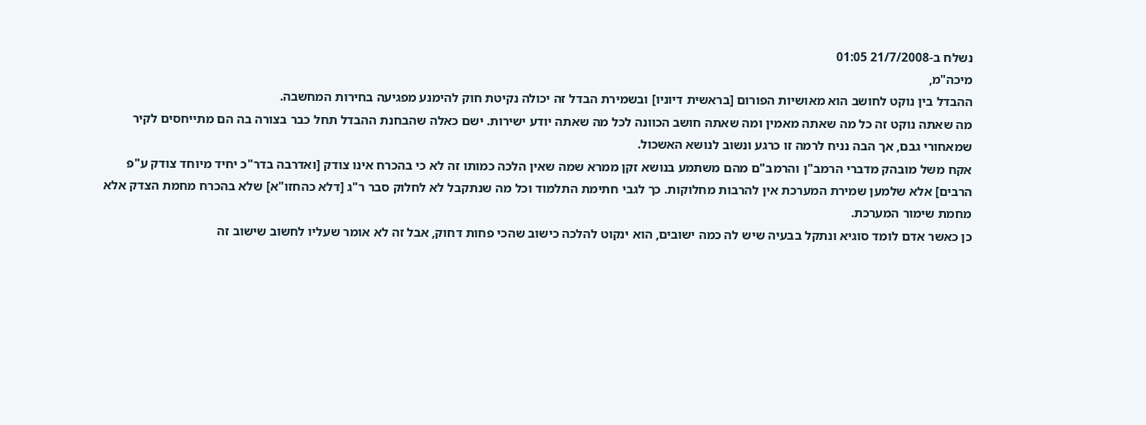נשלח ב-21/7/2008 01:05
מיכה"מ,
ההבדל בין נוקט לחושב הוא מאושיות הפורום [בראשית דיוניו] ובשמירת הבדל זה יכולה נקיטת חוק להימנע מפגיעה בחירות המחשבה.
מה שאתה נוקט זה כל מה שאתה מאמין ומה שאתה חושב הכוונה לכל מה שאתה יודע ישירות. ישם כאלה שהבחנת ההבדל תחל כבר בצורה בה הם מתייחסים לקיר שמאחורי גבם, אך הבה נניח לרמה זו כרגע ונשוב לנושא האשכול.
אקח משל מובהק מדברי הרמב"ן והרמב"ם מהם משתמע בנושא זקן ממרא שמה שאין הלכה כמותו זה לא כי בהכרח אינו צודק [ואדרבה בדר"כ יחיד מיוחד צודק ע"פ הרבים] אלא שלמען שמירת המערכת אין להרבות מחלוקות. כך לגבי חתימת התלמוד וכל מה שנתקבל לא לחלוק סבר ר"ג [דלא כהחזו"א] שלא בהכרח מחמת הצדק אלא מחמת שימור המערכת.
כן כאשר אדם לומד סוגיא ונתקל בבעיה שיש לה כמה ישובים, הוא ינקוט להלכה כישוב שהכי פחות דחוק, אבל זה לא אומר שעליו לחשוב שישוב זה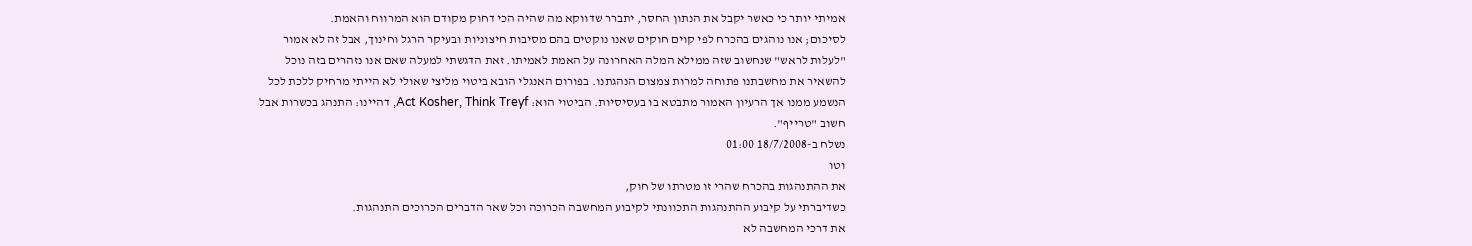אמיתי יותר כי כאשר יקבל את הנתון החסר, יתברר שדווקא מה שהיה הכי דחוק מקודם הוא המרווח והאמת.
לסיכום; אנו נוהגים בהכרח לפי קוים חוקים שאנו נוקטים בהם מסיבות חיצוניות ובעיקר הרגל וחינוך, אבל זה לא אמור "לעלות לראש" שנחשוב שזה ממילא המלה האחרונה על האמת לאמיתו. זאת הדגשתי למעלה שאם אנו נזהרים בזה נוכל להשאיר את מחשבתנו פתוחה למרות צמצום הנהגתנו. בפורום האנגלי הובא ביטוי מליצי שאולי לא הייתי מרחיק ללכת לכל הנשמע ממנו אך הרעיון האמור מתבטא בו בעסיסיות. הביטוי הוא: Act Kosher, Think Treyf, דהיינו: התנהג בכשרות אבל חשוב "טרייף".
נשלח ב-18/7/2008 01:00
וטו
את ההתנהגות בהכרח שהרי זו מטרתו של חוק,
כשדיברתי על קיבוע ההתנהגות התכוונתי לקיבוע המחשבה הכרוכה וכל שאר הדברים הכרוכים התנהגות.
את דרכי המחשבה לא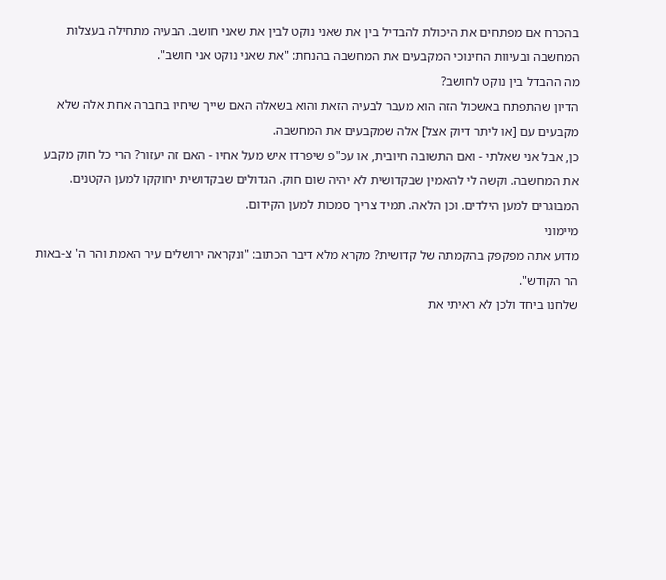בהכרח אם מפתחים את היכולת להבדיל בין את שאני נוקט לבין את שאני חושב. הבעיה מתחילה בעצלות המחשבה ובעיוות החינוכי המקבעים את המחשבה בהנחת: "את שאני נוקט אני חושב".
מה ההבדל בין נוקט לחושב?
הדיון שהתפתח באשכול הזה הוא מעבר לבעיה הזאת והוא בשאלה האם שייך שיחיו בחברה אחת אלה שלא מקבעים עם [או ליתר דיוק אצל] אלה שמקבעים את המחשבה.
כן, אבל אני שאלתי - ואם התשובה חיובית, או עכ"פ שיפרדו איש מעל אחיו - האם זה יעזור? הרי כל חוק מקבע את המחשבה. וקשה לי להאמין שבקדושית לא יהיה שום חוק. הגדולים שבקדושית יחוקקו למען הקטנים. המבוגרים למען הילדים. וכן הלאה. תמיד צריך סמכות למען הקידום.
מיימוני
מדוע אתה מפקפק בהקמתה של קדושית? מקרא מלא דיבר הכתוב: "ונקראה ירושלים עיר האמת והר ה' צ-באות הר הקודש".
שלחנו ביחד ולכן לא ראיתי את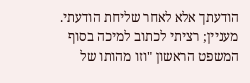הודעתך אלא לאחר שליחת הודעתי.
מעניין; רציתי לכתוב למיכה בסוף המשפט הראשון "וזו מהותו של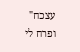עצכח" ופרח לי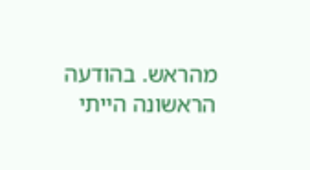מהראש. בהודעה הראשונה הייתי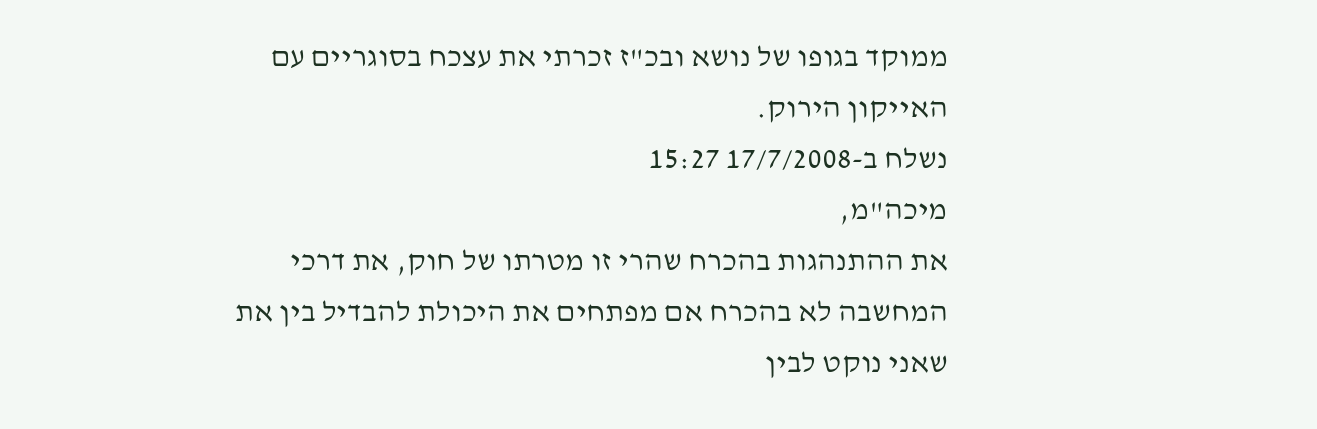ממוקד בגופו של נושא ובכ"ז זכרתי את עצכח בסוגריים עם האייקון הירוק.
נשלח ב-17/7/2008 15:27
מיכה"מ,
את ההתנהגות בהכרח שהרי זו מטרתו של חוק, את דרכי המחשבה לא בהכרח אם מפתחים את היכולת להבדיל בין את שאני נוקט לבין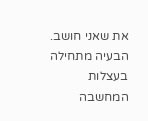את שאני חושב. הבעיה מתחילה בעצלות המחשבה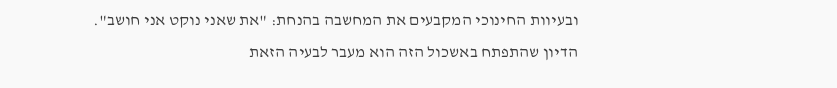ובעיוות החינוכי המקבעים את המחשבה בהנחת: "את שאני נוקט אני חושב".
הדיון שהתפתח באשכול הזה הוא מעבר לבעיה הזאת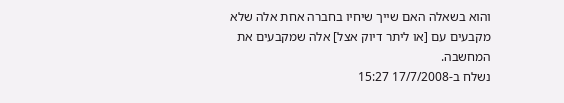והוא בשאלה האם שייך שיחיו בחברה אחת אלה שלא מקבעים עם [או ליתר דיוק אצל] אלה שמקבעים את המחשבה.
נשלח ב-17/7/2008 15:27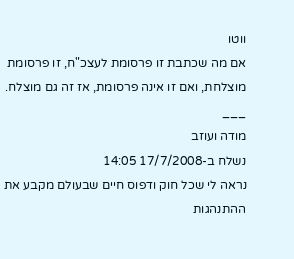ווטו
אם מה שכתבת זו פרסומת לעצכ"ח, זו פרסומת מוצלחת, ואם זו אינה פרסומת, אז זה גם מוצלח.
___
מודה ועוזב
נשלח ב-17/7/2008 14:05
נראה לי שכל חוק ודפוס חיים שבעולם מקבע את ההתנהגות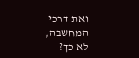ואת דרכי המחשבה, לא כך?